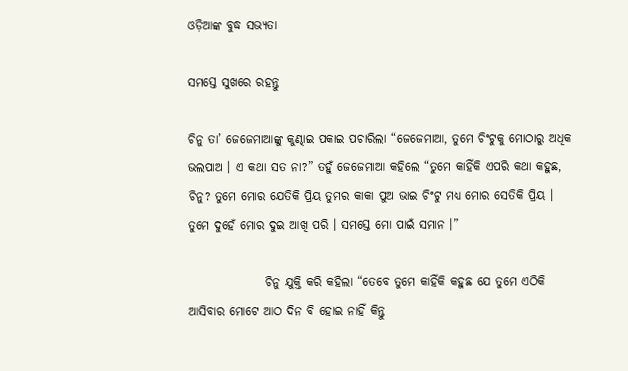ଓଡ଼ିଆଙ୍କ ବୁଦ୍ଧ ସଭ୍ୟତା

ସମସ୍ତେ ସୁଖରେ ରହନ୍ତୁ

ଚିନୁ ତା’ ଜେଜେମାଆଙ୍କୁ କୁଣ୍ଢାଇ ପକାଇ ପଚାରିଲା “ଜେଜେମାଆ, ତୁମେ ଚିଂଟୁକୁ ମୋଠାରୁ ଅଧିକ ଭଲପାଅ । ଏ କଥା ସତ ନା?” ତହୁଁ ଜେଜେମାଆ କହିଲେ “ତୁମେ କାହିଁକି ଏପରି କଥା କହୁଛ, ଚିନୁ? ତୁମେ ମୋର ଯେତିକି ପ୍ରିୟ ତୁମର କାକା ପୁଅ ଭାଇ ଚିଂଟୁ ମଧ୍ୟ ମୋର ସେତିକି ପ୍ରିୟ । ତୁମେ ଦୁହେଁ ମୋର ଦୁଇ ଆଖି ପରି । ସମସ୍ତେ ମୋ ପାଇଁ ସମାନ ।”

                ଚିନୁ ଯୁକ୍ତି କରି କହିଲା “ତେବେ ତୁମେ କାହିଁକି କହୁଛ ଯେ ତୁମେ ଏଠିକି ଆସିବାର ମୋଟେ ଆଠ ଦିନ ବି ହୋଇ ନାହିଁ କିନ୍ତୁ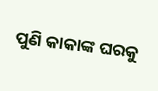ପୁଣି କାକାଙ୍କ ଘରକୁ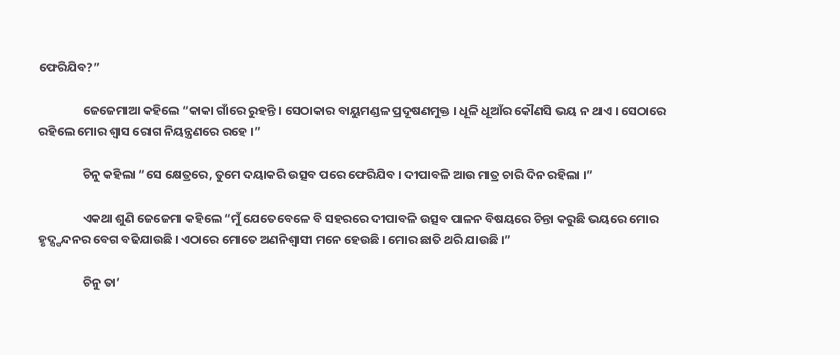ଫେରିଯିବ?”

                ଜେଜେମାଆ କହିଲେ “କାକା ଗାଁରେ ରୁହନ୍ତି । ସେଠାକାର ବାୟୁମଣ୍ଡଳ ପ୍ରଦୂଷଣମୁକ୍ତ । ଧୂଳି ଧୂଆଁର କୌଣସି ଭୟ ନ ଥାଏ । ସେଠାରେ ରହିଲେ ମୋର ଶ୍ୱାସ ରୋଗ ନିୟନ୍ତ୍ରଣରେ ରହେ ।”

                ଚିନୁ କହିଲା “ସେ କ୍ଷେତ୍ରରେ, ତୁମେ ଦୟାକରି ଉତ୍ସବ ପରେ ଫେରିଯିବ । ଦୀପାବଳି ଆଉ ମାତ୍ର ଚାରି ଦିନ ରହିଲା ।”

                ଏକଥା ଶୁଣି ଜେଜେମା କହିଲେ “ମୁଁ ଯେତେବେଳେ ବି ସହରରେ ଦୀପାବଳି ଉତ୍ସବ ପାଳନ ବିଷୟରେ ଚିନ୍ତା କରୁଛି ଭୟରେ ମୋର ହୃଦ୍ସ୍ପନ୍ଦନର ବେଗ ବଢିଯାଉଛି । ଏଠାରେ ମୋତେ ଅଣନିଶ୍ୱାସୀ ମନେ ହେଉଛି । ମୋର ଛାତି ଥରି ଯାଉଛି ।”

                ଚିନୁ ତା’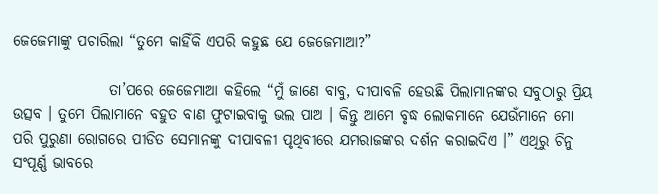ଜେଜେମାଙ୍କୁ ପଚାରିଲା “ତୁମେ କାହିଁକି ଏପରି କହୁଛ ଯେ ଜେଜେମାଆ?”

                ତା’ପରେ ଜେଜେମାଆ କହିଲେ “ମୁଁ ଜାଣେ ବାବୁ, ଦୀପାବଳି ହେଉଛି ପିଲାମାନଙ୍କର ସବୁଠାରୁ ପ୍ରିୟ ଉତ୍ସବ । ତୁମେ ପିଲାମାନେ ବହୁତ ବାଣ ଫୁଟାଇବାକୁ ଭଲ ପାଅ । କିନ୍ତୁ ଆମେ ବୃଦ୍ଧ ଲୋକମାନେ ଯେଉଁମାନେ ମୋ ପରି ପୁରୁଣା ରୋଗରେ ପୀଡିତ ସେମାନଙ୍କୁ ଦୀପାବଳୀ ପୃଥିବୀରେ ଯମରାଜଙ୍କର ଦର୍ଶନ କରାଇଦିଏ ।” ଏଥିରୁ ଚିନୁ ସଂପୂର୍ଣ୍ଣ ଭାବରେ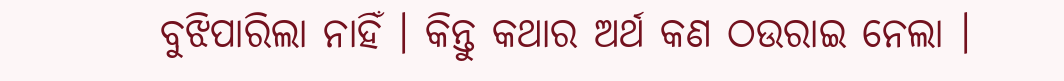ବୁଝିପାରିଲା ନାହିଁ । କିନ୍ତୁ କଥାର ଅର୍ଥ କଣ ଠଉରାଇ ନେଲା ।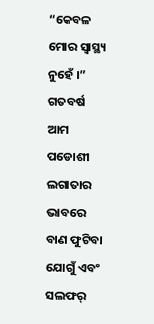“କେବଳ ମୋର ସ୍ୱାସ୍ଥ୍ୟ ନୁହେଁ ।” ଗତବର୍ଷ ଆମ ପଡୋଶୀ ଲଗାତାର ଭାବରେ ବାଣ ଫୁଟିବା ଯୋଗୁଁ ଏବଂ ସଲଫର୍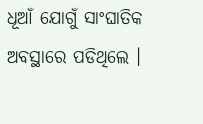ଧୂଆଁ ଯୋଗୁଁ ସାଂଘାତିକ ଅବସ୍ଥାରେ ପଡିଥିଲେ ।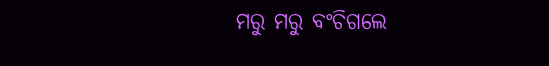ମରୁ ମରୁ ବଂଚିଗଲେ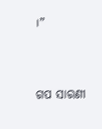।”


ଗପ ସାରଣୀ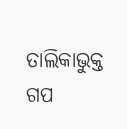ତାଲିକାଭୁକ୍ତ ଗପ